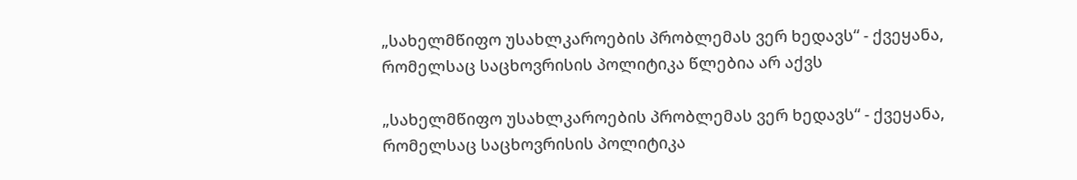„სახელმწიფო უსახლკაროების პრობლემას ვერ ხედავს“ - ქვეყანა, რომელსაც საცხოვრისის პოლიტიკა წლებია არ აქვს

„სახელმწიფო უსახლკაროების პრობლემას ვერ ხედავს“ - ქვეყანა, რომელსაც საცხოვრისის პოლიტიკა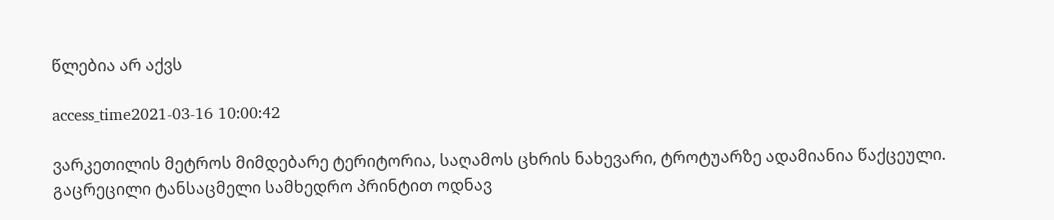წლებია არ აქვს

access_time2021-03-16 10:00:42

ვარკეთილის მეტროს მიმდებარე ტერიტორია, საღამოს ცხრის ნახევარი, ტროტუარზე ადამიანია წაქცეული. გაცრეცილი ტანსაცმელი სამხედრო პრინტით ოდნავ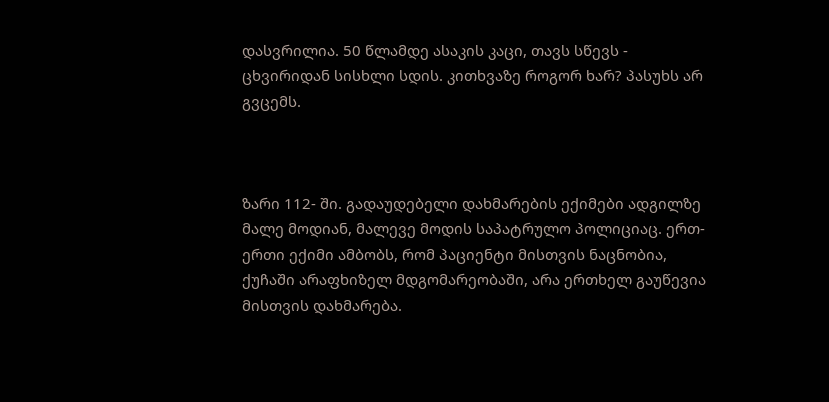დასვრილია. 50 წლამდე ასაკის კაცი, თავს სწევს - ცხვირიდან სისხლი სდის. კითხვაზე როგორ ხარ? პასუხს არ გვცემს.



ზარი 112- ში. გადაუდებელი დახმარების ექიმები ადგილზე მალე მოდიან, მალევე მოდის საპატრულო პოლიციაც. ერთ-ერთი ექიმი ამბობს, რომ პაციენტი მისთვის ნაცნობია, ქუჩაში არაფხიზელ მდგომარეობაში, არა ერთხელ გაუწევია მისთვის დახმარება.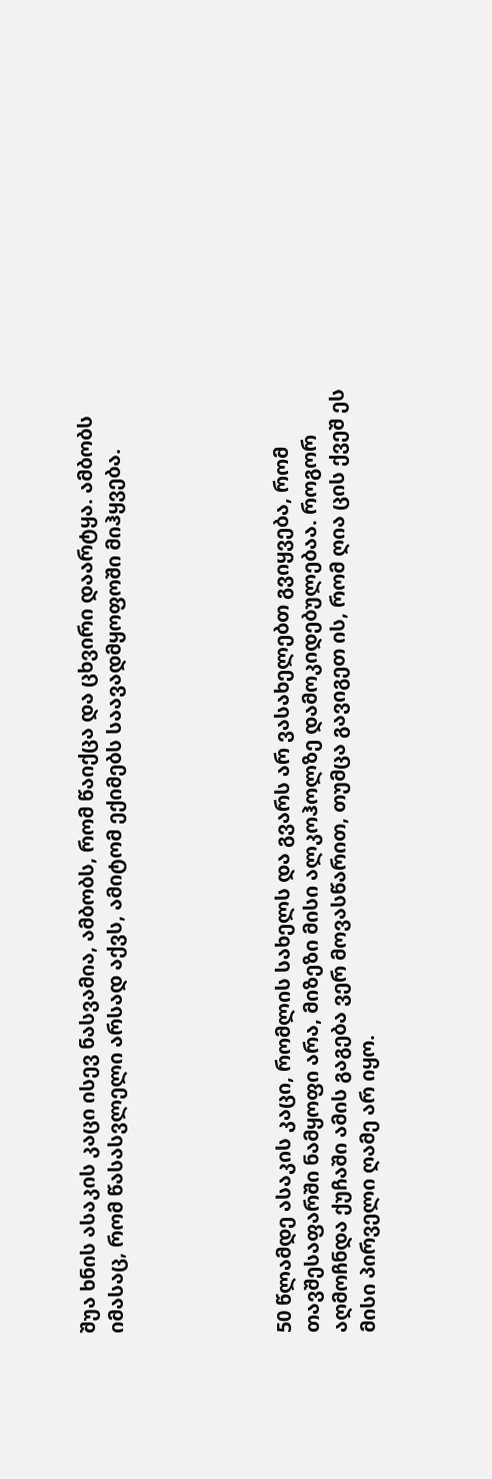შუა ხნის ასაკის კაცი ისევ ნასვამია, ამბობს, რომ წაიქცა და ცხვირი დაარტყა. ამბობს იმასაც, რომ წასასვლელი არსად აქვს, ამიტომ ექიმებს საავადმყოფოში მიჰყვება.





50 წლამდე ასაკის კაცი, რომლის სახელს და გვარს არ ვასახელებთ გვიყვება, რომ თავშესაფარში ნამყოფი არა, მიზეზი მისი ალკოჰოლზე დამოკიდებულებაა. როგორ აღმოჩნდა ქუჩაში ამის გაგება ვერ მოვასწარით, თუმცა გავიგეთ ის, რომ ღია ცის ქვეშ ეს მისი პირველი ღამე არ იყო.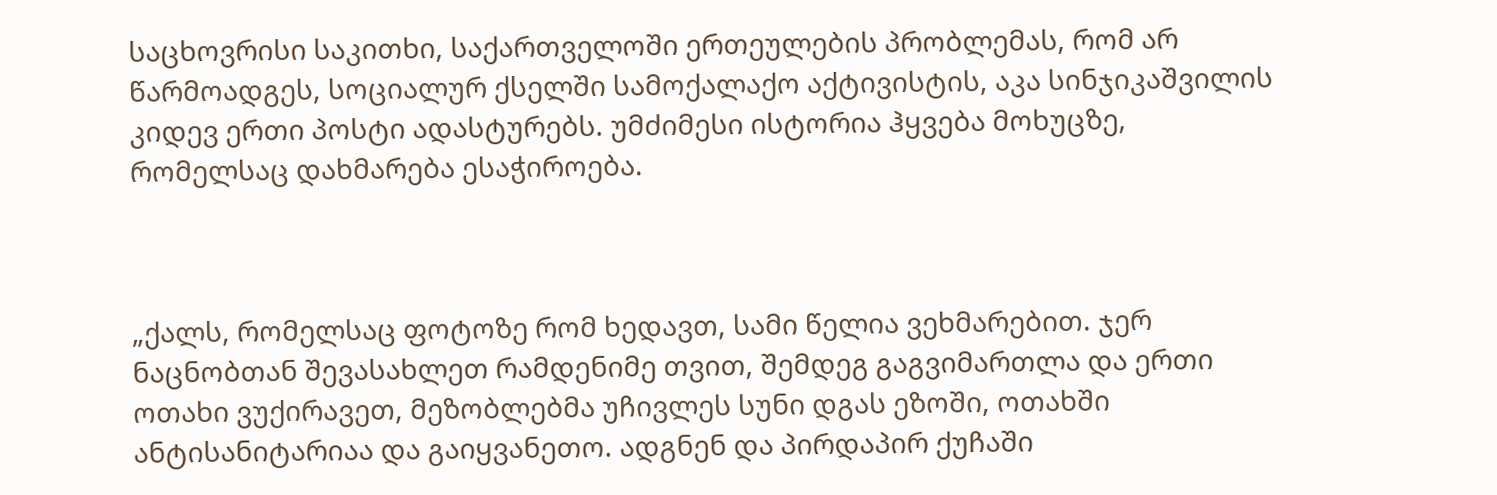საცხოვრისი საკითხი, საქართველოში ერთეულების პრობლემას, რომ არ წარმოადგეს, სოციალურ ქსელში სამოქალაქო აქტივისტის, აკა სინჯიკაშვილის კიდევ ერთი პოსტი ადასტურებს. უმძიმესი ისტორია ჰყვება მოხუცზე, რომელსაც დახმარება ესაჭიროება.



„ქალს, რომელსაც ფოტოზე რომ ხედავთ, სამი წელია ვეხმარებით. ჯერ ნაცნობთან შევასახლეთ რამდენიმე თვით, შემდეგ გაგვიმართლა და ერთი ოთახი ვუქირავეთ, მეზობლებმა უჩივლეს სუნი დგას ეზოში, ოთახში ანტისანიტარიაა და გაიყვანეთო. ადგნენ და პირდაპირ ქუჩაში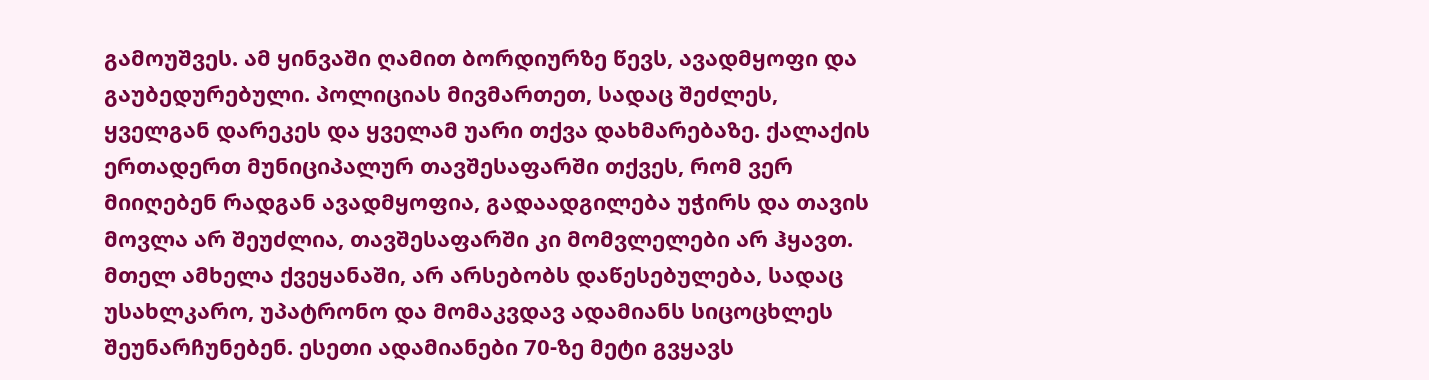გამოუშვეს. ამ ყინვაში ღამით ბორდიურზე წევს, ავადმყოფი და გაუბედურებული. პოლიციას მივმართეთ, სადაც შეძლეს, ყველგან დარეკეს და ყველამ უარი თქვა დახმარებაზე. ქალაქის ერთადერთ მუნიციპალურ თავშესაფარში თქვეს, რომ ვერ მიიღებენ რადგან ავადმყოფია, გადაადგილება უჭირს და თავის მოვლა არ შეუძლია, თავშესაფარში კი მომვლელები არ ჰყავთ. მთელ ამხელა ქვეყანაში, არ არსებობს დაწესებულება, სადაც უსახლკარო, უპატრონო და მომაკვდავ ადამიანს სიცოცხლეს შეუნარჩუნებენ. ესეთი ადამიანები 70-ზე მეტი გვყავს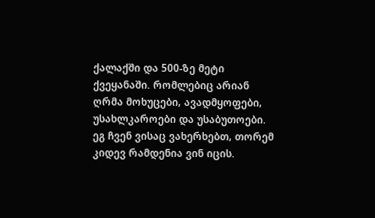ქალაქში და 500-ზე მეტი ქვეყანაში. რომლებიც არიან ღრმა მოხუცები, ავადმყოფები, უსახლკაროები და უსაბუთოები. ეგ ჩვენ ვისაც ვახერხებთ, თორემ კიდევ რამდენია ვინ იცის.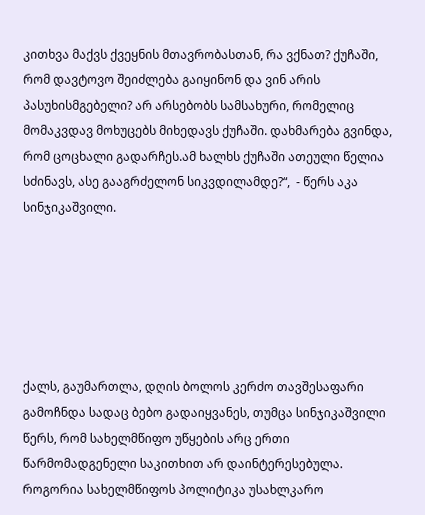კითხვა მაქვს ქვეყნის მთავრობასთან, რა ვქნათ? ქუჩაში, რომ დავტოვო შეიძლება გაიყინონ და ვინ არის პასუხისმგებელი? არ არსებობს სამსახური, რომელიც მომაკვდავ მოხუცებს მიხედავს ქუჩაში. დახმარება გვინდა, რომ ცოცხალი გადარჩეს.ამ ხალხს ქუჩაში ათეული წელია სძინავს, ასე გააგრძელონ სიკვდილამდე?“,  - წერს აკა სინჯიკაშვილი.






ქალს, გაუმართლა, დღის ბოლოს კერძო თავშესაფარი გამოჩნდა სადაც ბებო გადაიყვანეს, თუმცა სინჯიკაშვილი წერს, რომ სახელმწიფო უწყების არც ერთი წარმომადგენელი საკითხით არ დაინტერესებულა. როგორია სახელმწიფოს პოლიტიკა უსახლკარო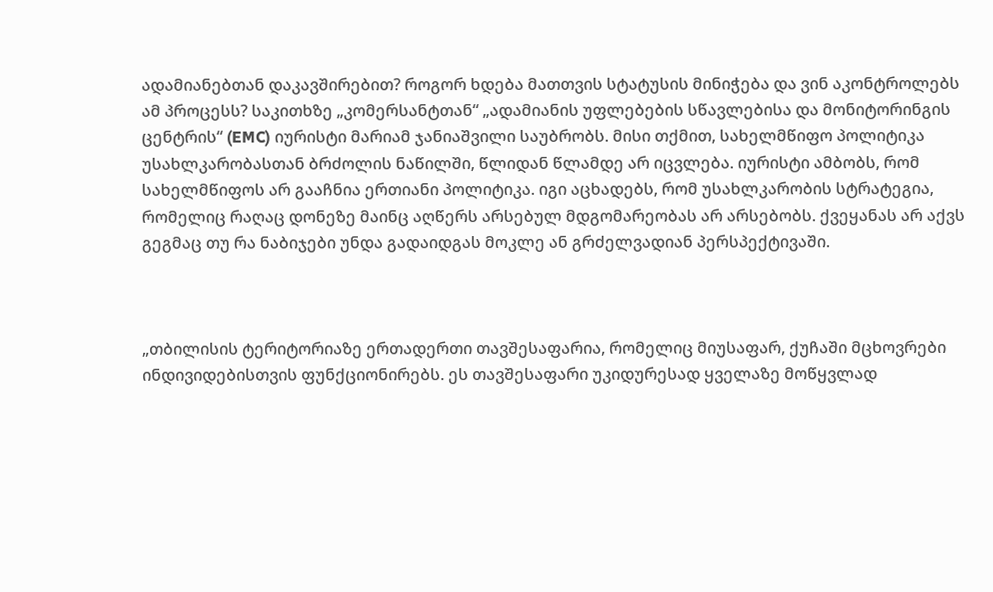ადამიანებთან დაკავშირებით? როგორ ხდება მათთვის სტატუსის მინიჭება და ვინ აკონტროლებს ამ პროცესს? საკითხზე „კომერსანტთან“ „ადამიანის უფლებების სწავლებისა და მონიტორინგის ცენტრის“ (EMC) იურისტი მარიამ ჯანიაშვილი საუბრობს. მისი თქმით, სახელმწიფო პოლიტიკა უსახლკარობასთან ბრძოლის ნაწილში, წლიდან წლამდე არ იცვლება. იურისტი ამბობს, რომ სახელმწიფოს არ გააჩნია ერთიანი პოლიტიკა. იგი აცხადებს, რომ უსახლკარობის სტრატეგია, რომელიც რაღაც დონეზე მაინც აღწერს არსებულ მდგომარეობას არ არსებობს. ქვეყანას არ აქვს გეგმაც თუ რა ნაბიჯები უნდა გადაიდგას მოკლე ან გრძელვადიან პერსპექტივაში.



„თბილისის ტერიტორიაზე ერთადერთი თავშესაფარია, რომელიც მიუსაფარ, ქუჩაში მცხოვრები ინდივიდებისთვის ფუნქციონირებს. ეს თავშესაფარი უკიდურესად ყველაზე მოწყვლად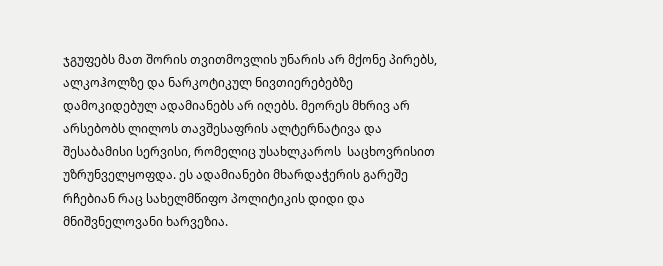ჯგუფებს მათ შორის თვითმოვლის უნარის არ მქონე პირებს, ალკოჰოლზე და ნარკოტიკულ ნივთიერებებზე დამოკიდებულ ადამიანებს არ იღებს. მეორეს მხრივ არ არსებობს ლილოს თავშესაფრის ალტერნატივა და შესაბამისი სერვისი, რომელიც უსახლკაროს  საცხოვრისით უზრუნველყოფდა. ეს ადამიანები მხარდაჭერის გარეშე რჩებიან რაც სახელმწიფო პოლიტიკის დიდი და მნიშვნელოვანი ხარვეზია.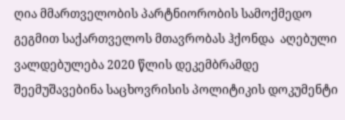ღია მმართველობის პარტნიორობის სამოქმედო გეგმით საქართველოს მთავრობას ჰქონდა  აღებული ვალდებულება 2020 წლის დეკემბრამდე შეემუშავებინა საცხოვრისის პოლიტიკის დოკუმენტი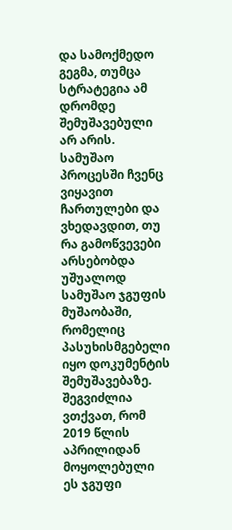და სამოქმედო გეგმა, თუმცა სტრატეგია ამ დრომდე შემუშავებული არ არის. სამუშაო პროცესში ჩვენც ვიყავით ჩართულები და ვხედავდით, თუ რა გამოწვევები არსებობდა უშუალოდ სამუშაო ჯგუფის მუშაობაში, რომელიც პასუხისმგებელი იყო დოკუმენტის შემუშავებაზე. შეგვიძლია ვთქვათ, რომ 2019 წლის აპრილიდან მოყოლებული ეს ჯგუფი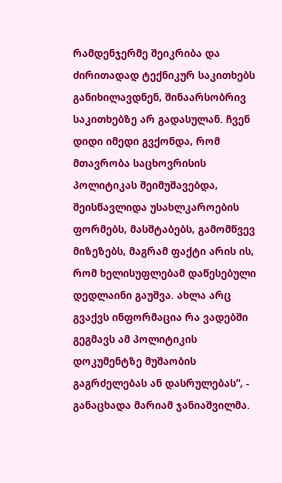რამდენჯერმე შეიკრიბა და ძირითადად ტექნიკურ საკითხებს განიხილავდნენ, შინაარსობრივ საკითხებზე არ გადასულან. ჩვენ დიდი იმედი გვქონდა, რომ მთავრობა საცხოვრისის პოლიტიკას შეიმუშავებდა, შეისწავლიდა უსახლკაროების ფორმებს, მასშტაბებს, გამომწვევ მიზეზებს, მაგრამ ფაქტი არის ის, რომ ხელისუფლებამ დაწესებული დედლაინი გაუშვა. ახლა არც გვაქვს ინფორმაცია რა ვადებში გეგმავს ამ პოლიტიკის დოკუმენტზე მუშაობის გაგრძელებას ან დასრულებას“, - განაცხადა მარიამ ჯანიაშვილმა.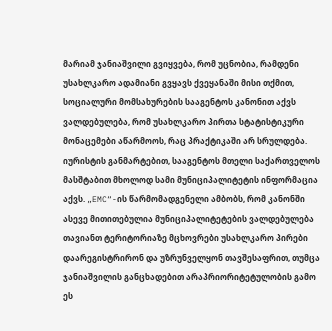მარიამ ჯანიაშვილი გვიყვება, რომ უცნობია, რამდენი უსახლკარო ადამიანი გვყავს ქვეყანაში მისი თქმით, სოციალური მომსახურების სააგენტოს კანონით აქვს ვალდებულება, რომ უსახლკარო პირთა სტატისტიკური მონაცემები აწარმოოს, რაც პრაქტიკაში არ სრულდება. იურისტის განმარტებით, სააგენტოს მთელი საქართველოს მასშტაბით მხოლოდ სამი მუნიციპალიტეტის ინფორმაცია აქვს. „EMC“-ის წარმომადგენელი ამბობს, რომ კანონში ასევე მითითებულია მუნიციპალიტეტების ვალდებულება თავიანთ ტერიტორიაზე მცხოვრები უსახლკარო პირები დაარეგისტრირონ და უზრუნველყონ თავშესაფრით, თუმცა ჯანიაშვილის განცხადებით არაპრიორიტეტულობის გამო ეს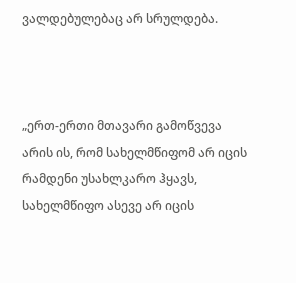ვალდებულებაც არ სრულდება.



„ერთ-ერთი მთავარი გამოწვევა არის ის, რომ სახელმწიფომ არ იცის რამდენი უსახლკარო ჰყავს, სახელმწიფო ასევე არ იცის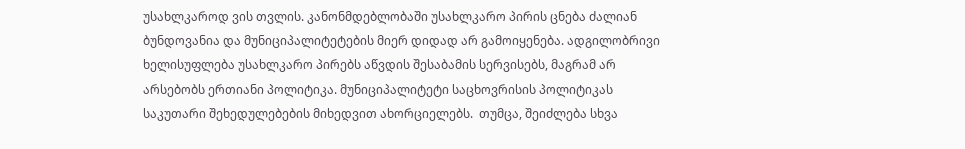უსახლკაროდ ვის თვლის. კანონმდებლობაში უსახლკარო პირის ცნება ძალიან ბუნდოვანია და მუნიციპალიტეტების მიერ დიდად არ გამოიყენება. ადგილობრივი ხელისუფლება უსახლკარო პირებს აწვდის შესაბამის სერვისებს, მაგრამ არ არსებობს ერთიანი პოლიტიკა. მუნიციპალიტეტი საცხოვრისის პოლიტიკას საკუთარი შეხედულებების მიხედვით ახორციელებს.  თუმცა, შეიძლება სხვა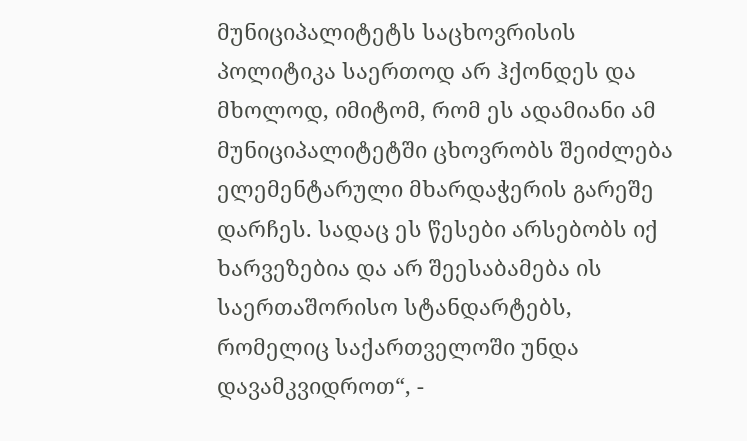მუნიციპალიტეტს საცხოვრისის პოლიტიკა საერთოდ არ ჰქონდეს და მხოლოდ, იმიტომ, რომ ეს ადამიანი ამ მუნიციპალიტეტში ცხოვრობს შეიძლება ელემენტარული მხარდაჭერის გარეშე დარჩეს. სადაც ეს წესები არსებობს იქ ხარვეზებია და არ შეესაბამება ის საერთაშორისო სტანდარტებს, რომელიც საქართველოში უნდა დავამკვიდროთ“, -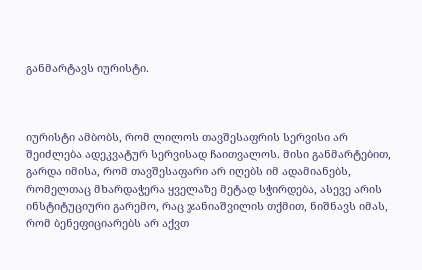განმარტავს იურისტი.



იურისტი ამბობს, რომ ლილოს თავშესაფრის სერვისი არ შეიძლება ადეკვატურ სერვისად ჩაითვალოს. მისი განმარტებით, გარდა იმისა, რომ თავშესაფარი არ იღებს იმ ადამიანებს, რომელთაც მხარდაჭერა ყველაზე მეტად სჭირდება, ასევე არის ინსტიტუციური გარემო, რაც ჯანიაშვილის თქმით, ნიშნავს იმას, რომ ბენეფიციარებს არ აქვთ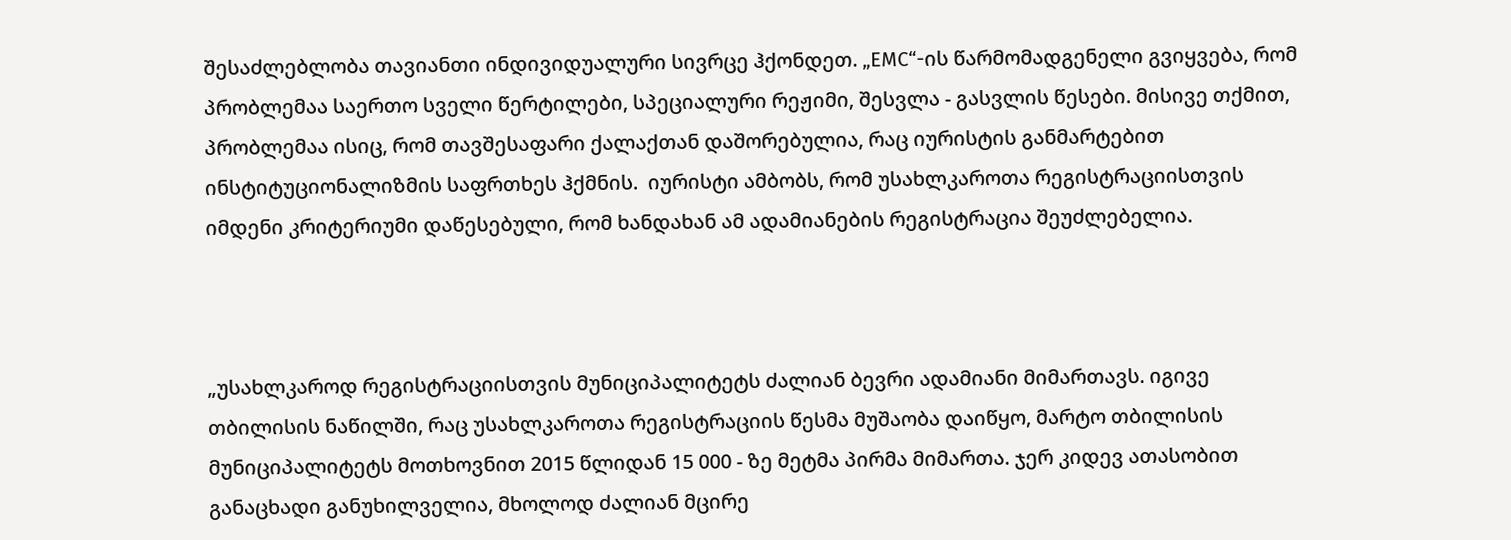შესაძლებლობა თავიანთი ინდივიდუალური სივრცე ჰქონდეთ. „EMC“-ის წარმომადგენელი გვიყვება, რომ პრობლემაა საერთო სველი წერტილები, სპეციალური რეჟიმი, შესვლა - გასვლის წესები. მისივე თქმით, პრობლემაა ისიც, რომ თავშესაფარი ქალაქთან დაშორებულია, რაც იურისტის განმარტებით ინსტიტუციონალიზმის საფრთხეს ჰქმნის.  იურისტი ამბობს, რომ უსახლკაროთა რეგისტრაციისთვის იმდენი კრიტერიუმი დაწესებული, რომ ხანდახან ამ ადამიანების რეგისტრაცია შეუძლებელია.



„უსახლკაროდ რეგისტრაციისთვის მუნიციპალიტეტს ძალიან ბევრი ადამიანი მიმართავს. იგივე თბილისის ნაწილში, რაც უსახლკაროთა რეგისტრაციის წესმა მუშაობა დაიწყო, მარტო თბილისის მუნიციპალიტეტს მოთხოვნით 2015 წლიდან 15 000 - ზე მეტმა პირმა მიმართა. ჯერ კიდევ ათასობით განაცხადი განუხილველია, მხოლოდ ძალიან მცირე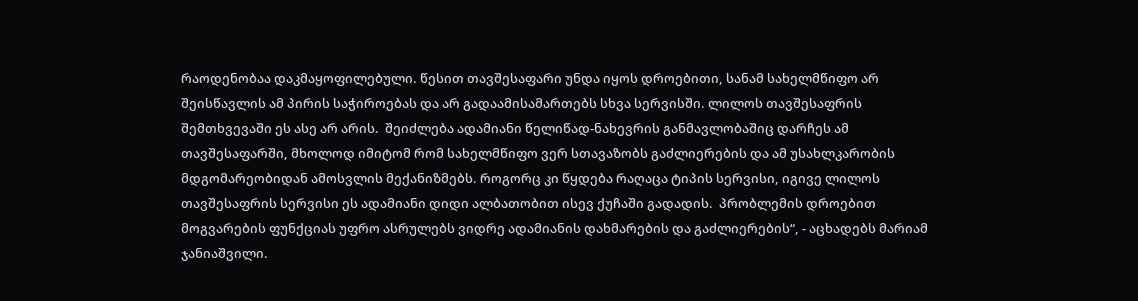რაოდენობაა დაკმაყოფილებული. წესით თავშესაფარი უნდა იყოს დროებითი, სანამ სახელმწიფო არ შეისწავლის ამ პირის საჭიროებას და არ გადაამისამართებს სხვა სერვისში. ლილოს თავშესაფრის შემთხვევაში ეს ასე არ არის.  შეიძლება ადამიანი წელიწად-ნახევრის განმავლობაშიც დარჩეს ამ თავშესაფარში, მხოლოდ იმიტომ რომ სახელმწიფო ვერ სთავაზობს გაძლიერების და ამ უსახლკარობის მდგომარეობიდან ამოსვლის მექანიზმებს. როგორც კი წყდება რაღაცა ტიპის სერვისი, იგივე ლილოს თავშესაფრის სერვისი ეს ადამიანი დიდი ალბათობით ისევ ქუჩაში გადადის.  პრობლემის დროებით მოგვარების ფუნქციას უფრო ასრულებს ვიდრე ადამიანის დახმარების და გაძლიერების“, - აცხადებს მარიამ ჯანიაშვილი.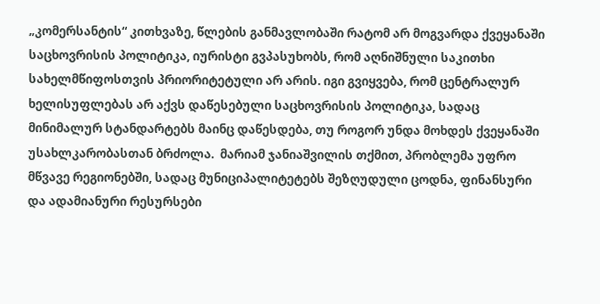„კომერსანტის“ კითხვაზე, წლების განმავლობაში რატომ არ მოგვარდა ქვეყანაში საცხოვრისის პოლიტიკა, იურისტი გვპასუხობს, რომ აღნიშნული საკითხი სახელმწიფოსთვის პრიორიტეტული არ არის. იგი გვიყვება, რომ ცენტრალურ ხელისუფლებას არ აქვს დაწესებული საცხოვრისის პოლიტიკა, სადაც მინიმალურ სტანდარტებს მაინც დაწესდება, თუ როგორ უნდა მოხდეს ქვეყანაში უსახლკარობასთან ბრძოლა.  მარიამ ჯანიაშვილის თქმით, პრობლემა უფრო მწვავე რეგიონებში, სადაც მუნიციპალიტეტებს შეზღუდული ცოდნა, ფინანსური და ადამიანური რესურსები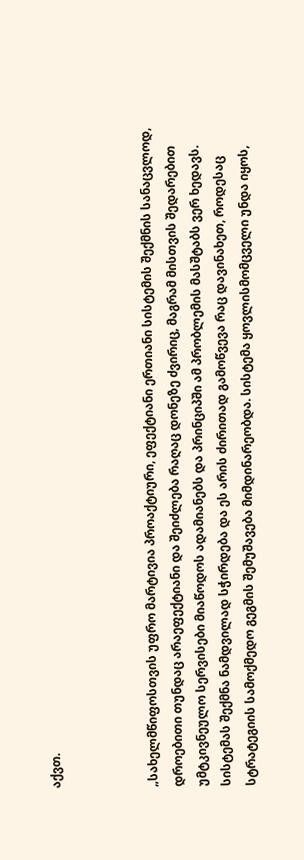აქვთ.



„სახელმწიფოსთვის უფრო მარტივია პროაქტიური, ეფექტიანი ერთიანი სისტემის შექმნის სანაცვლოდ, დროებითი თუნდაც არაეფექტიანი და შეიძლება რაღაც დონეზე ძვირიც, მაგრამ მისთვის შედარებით უმტკივნეულო სერვისები მიაწოდოს ადამიანებს და პრინციპში ამ პრობლემის მასშტაბს ვერ ხედავს. სისტემას შექმნა ნამდვილად სჭირდება და ეს არის ძირითად გამოწვევა რაც დავინახეთ, როდესაც სტრატეგიის სამოქმედო გეგმის შემუშავება მიმდინარეობდა. სისტემა ყოვლისმომცველი უნდა იყოს,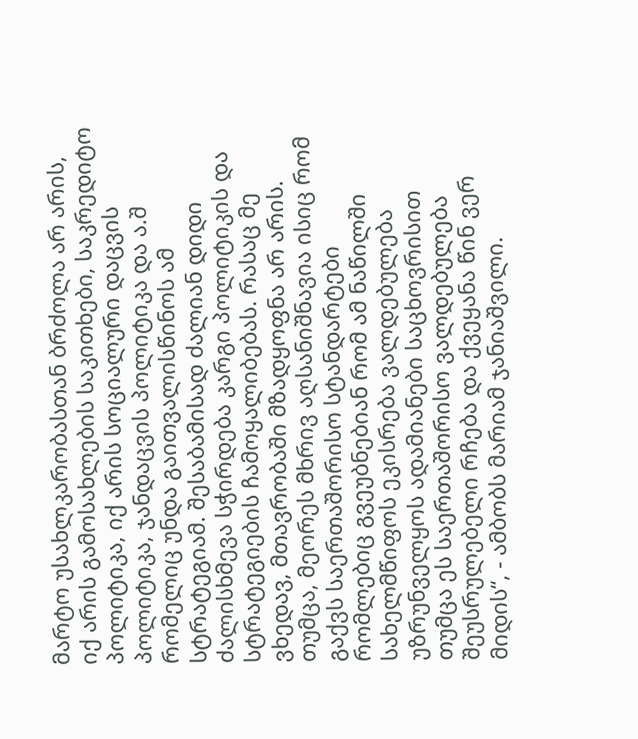მარტო უსახლკარობასთან ბრძოლა არ არის, იქ არის გამოსახლების საკითხები, საკრედიტო პოლიტიკა, იქ არის სოციალური დაცვის პოლიტიკა, ჯანდაცვის პოლიტიკა და ა.შ რომელიც უნდა გაითვალისწინოს ამ სტრატეგიამ. შესაბამისად ძალიან დიდი ძალისხმევა სჭირდება კარგი პოლიტიკის და სტრატეგიების ჩამოყალიბებას. რასაც მე ვხედავ, მთავრობაში მზადყოფნა არ არის. თუმცა, მეორეს მხრივ აღსანიშნავია ისიც რომ გაქვს საერთაშორისო სტანდარტები რომლებიც გვეუბნებიან რომ ამ ნაწილში სახელმწიფოს ეკისრება ვალდებულება უზრუნველყოს ადამიანები საცხოვრისით თუმცა ეს საერთაშორისო ვალდებულება შეუსრულებელი რჩება და ქვეყანა წინ ვერ მიდის“, - ამბობს მარიამ ჯანიაშვილი.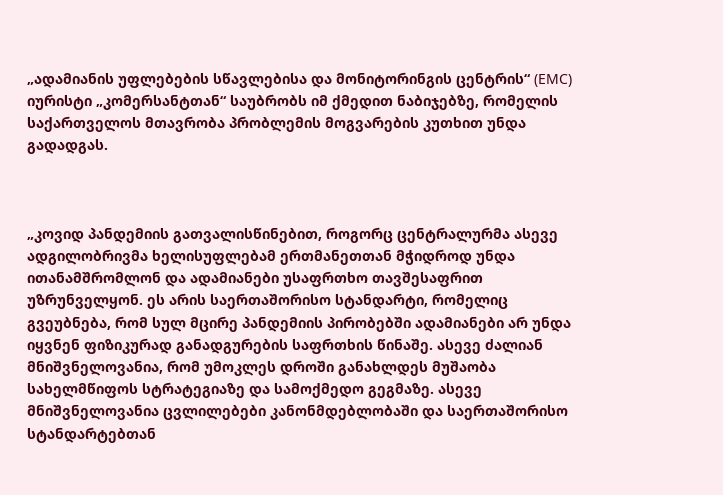„ადამიანის უფლებების სწავლებისა და მონიტორინგის ცენტრის“ (EMC) იურისტი „კომერსანტთან“ საუბრობს იმ ქმედით ნაბიჯებზე, რომელის საქართველოს მთავრობა პრობლემის მოგვარების კუთხით უნდა გადადგას.



„კოვიდ პანდემიის გათვალისწინებით, როგორც ცენტრალურმა ასევე ადგილობრივმა ხელისუფლებამ ერთმანეთთან მჭიდროდ უნდა ითანამშრომლონ და ადამიანები უსაფრთხო თავშესაფრით უზრუნველყონ. ეს არის საერთაშორისო სტანდარტი, რომელიც გვეუბნება, რომ სულ მცირე პანდემიის პირობებში ადამიანები არ უნდა იყვნენ ფიზიკურად განადგურების საფრთხის წინაშე. ასევე ძალიან მნიშვნელოვანია, რომ უმოკლეს დროში განახლდეს მუშაობა სახელმწიფოს სტრატეგიაზე და სამოქმედო გეგმაზე. ასევე მნიშვნელოვანია ცვლილებები კანონმდებლობაში და საერთაშორისო სტანდარტებთან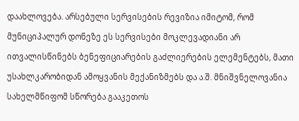დაახლოვება. არსებული სერვისების რევიზია იმიტომ, რომ მუნიციპალურ დონეზე ეს სერვისები მოკლევადიანი არ ითვალისწინებს ბენეფიციარების გაძლიერების ელემენტებს, მათი უსახლკარობიდან ამოყვანის მექანიზმებს და ა.შ. მნიშვნელოვანია სახელმწიფომ სწორება გააკეთოს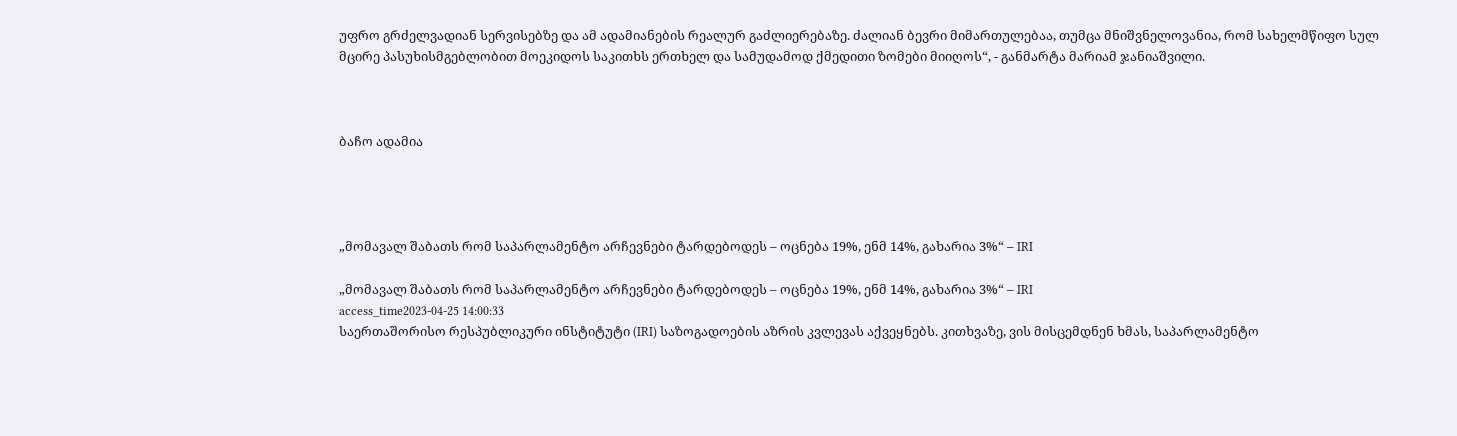უფრო გრძელვადიან სერვისებზე და ამ ადამიანების რეალურ გაძლიერებაზე. ძალიან ბევრი მიმართულებაა, თუმცა მნიშვნელოვანია, რომ სახელმწიფო სულ მცირე პასუხისმგებლობით მოეკიდოს საკითხს ერთხელ და სამუდამოდ ქმედითი ზომები მიიღოს“, - განმარტა მარიამ ჯანიაშვილი.



ბაჩო ადამია




„მომავალ შაბათს რომ საპარლამენტო არჩევნები ტარდებოდეს – ოცნება 19%, ენმ 14%, გახარია 3%“ – IRI

„მომავალ შაბათს რომ საპარლამენტო არჩევნები ტარდებოდეს – ოცნება 19%, ენმ 14%, გახარია 3%“ – IRI
access_time2023-04-25 14:00:33
საერთაშორისო რესპუბლიკური ინსტიტუტი (IRI) საზოგადოების აზრის კვლევას აქვეყნებს. კითხვაზე, ვის მისცემდნენ ხმას, საპარლამენტო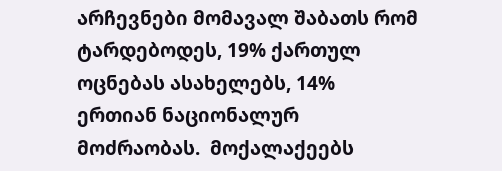არჩევნები მომავალ შაბათს რომ ტარდებოდეს, 19% ქართულ ოცნებას ასახელებს, 14% ერთიან ნაციონალურ მოძრაობას.  მოქალაქეებს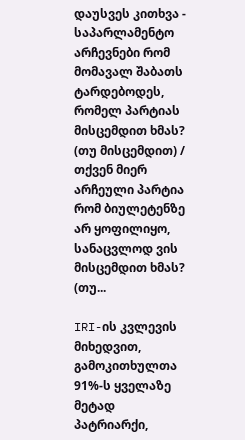დაუსვეს კითხვა - საპარლამენტო არჩევნები რომ მომავალ შაბათს ტარდებოდეს, რომელ პარტიას მისცემდით ხმას? (თუ მისცემდით) / თქვენ მიერ არჩეული პარტია რომ ბიულეტენზე არ ყოფილიყო, სანაცვლოდ ვის მისცემდით ხმას? (თუ...

IRI-ის კვლევის მიხედვით, გამოკითხულთა 91%-ს ყველაზე მეტად პატრიარქი,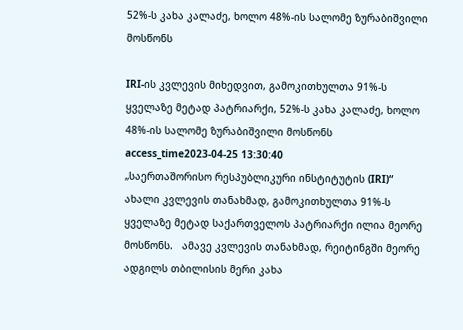52%-ს კახა კალაძე, ხოლო 48%-ის სალომე ზურაბიშვილი მოსწონს

IRI-ის კვლევის მიხედვით, გამოკითხულთა 91%-ს ყველაზე მეტად პატრიარქი, 52%-ს კახა კალაძე, ხოლო 48%-ის სალომე ზურაბიშვილი მოსწონს
access_time2023-04-25 13:30:40
„საერთაშორისო რესპუბლიკური ინსტიტუტის (IRI)“ ახალი კვლევის თანახმად, გამოკითხულთა 91%-ს ყველაზე მეტად საქართველოს პატრიარქი ილია მეორე მოსწონს.   ამავე კვლევის თანახმად, რეიტინგში მეორე ადგილს თბილისის მერი კახა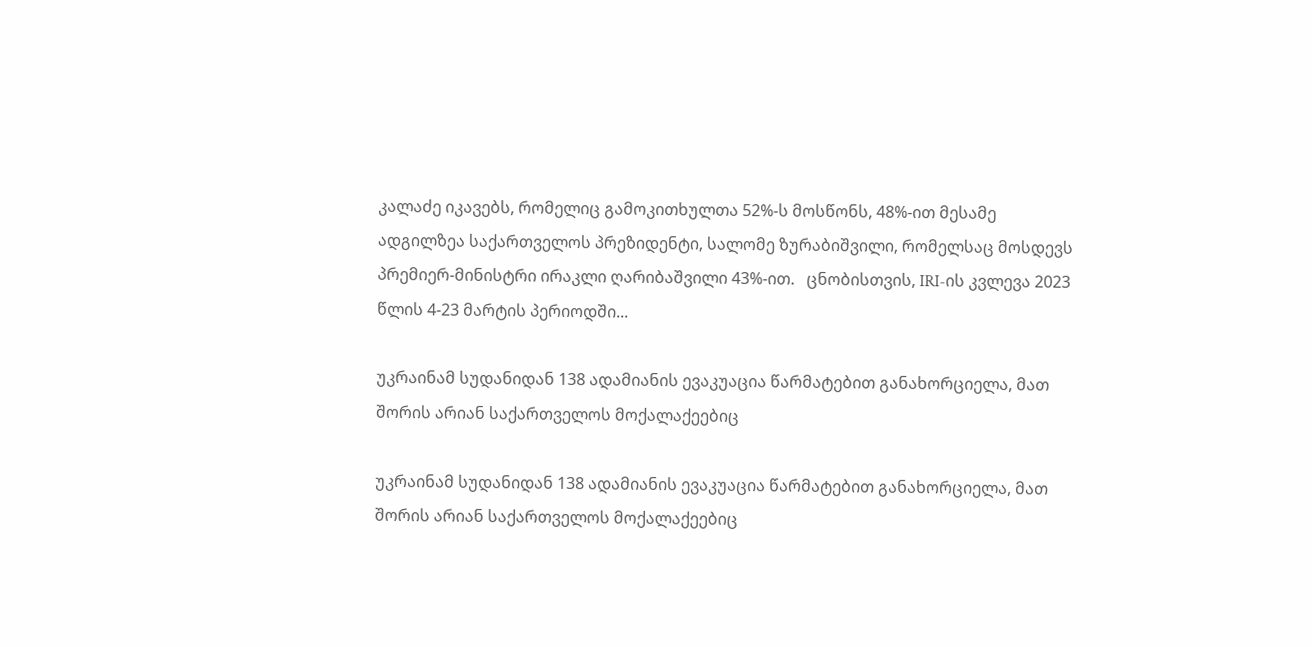კალაძე იკავებს, რომელიც გამოკითხულთა 52%-ს მოსწონს, 48%-ით მესამე ადგილზეა საქართველოს პრეზიდენტი, სალომე ზურაბიშვილი, რომელსაც მოსდევს პრემიერ-მინისტრი ირაკლი ღარიბაშვილი 43%-ით.   ცნობისთვის, IRI-ის კვლევა 2023 წლის 4-23 მარტის პერიოდში...

უკრაინამ სუდანიდან 138 ადამიანის ევაკუაცია წარმატებით განახორციელა, მათ შორის არიან საქართველოს მოქალაქეებიც

უკრაინამ სუდანიდან 138 ადამიანის ევაკუაცია წარმატებით განახორციელა, მათ შორის არიან საქართველოს მოქალაქეებიც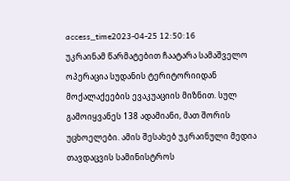access_time2023-04-25 12:50:16
უკრაინამ წარმატებით ჩაატარა სამაშველო ოპერაცია სუდანის ტერიტორიიდან მოქალაქეების ევაკუაციის მიზნით. სულ გამოიყვანეს 138 ადამიანი, მათ შორის უცხოელები. ამის შესახებ უკრაინული მედია თავდაცვის სამინისტროს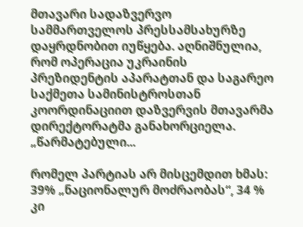მთავარი სადაზვერვო სამმართველოს პრესსამსახურზე დაყრდნობით იუწყება. აღნიშნულია, რომ ოპერაცია უკრაინის პრეზიდენტის აპარატთან და საგარეო საქმეთა სამინისტროსთან კოორდინაციით დაზვერვის მთავარმა დირექტორატმა განახორციელა. „წარმატებული...

რომელ პარტიას არ მისცემდით ხმას: 39% „ნაციონალურ მოძრაობას“, 34 % კი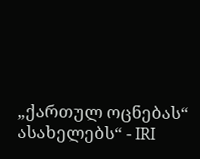„ქართულ ოცნებას“ ასახელებს“ - IRI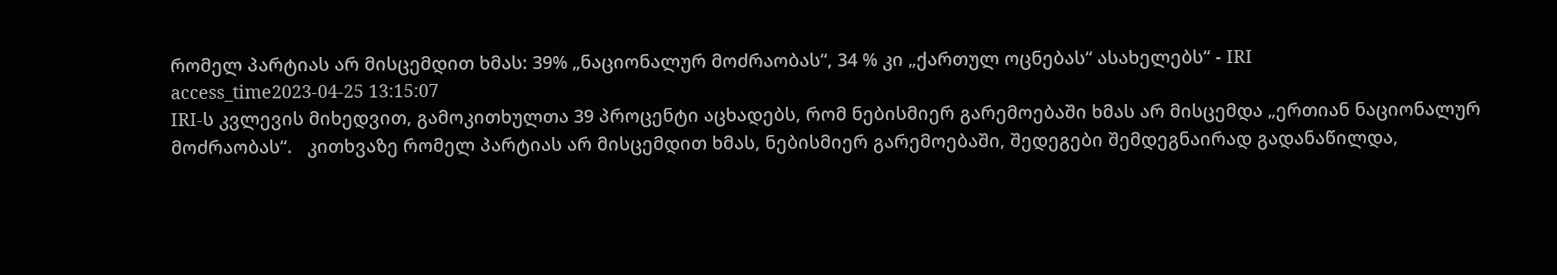რომელ პარტიას არ მისცემდით ხმას: 39% „ნაციონალურ მოძრაობას“, 34 % კი „ქართულ ოცნებას“ ასახელებს“ - IRI
access_time2023-04-25 13:15:07
IRI-ს კვლევის მიხედვით, გამოკითხულთა 39 პროცენტი აცხადებს, რომ ნებისმიერ გარემოებაში ხმას არ მისცემდა „ერთიან ნაციონალურ მოძრაობას“.   კითხვაზე რომელ პარტიას არ მისცემდით ხმას, ნებისმიერ გარემოებაში, შედეგები შემდეგნაირად გადანაწილდა,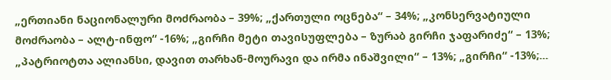„ერთიანი ნაციონალური მოძრაობა – 39%; „ქართული ოცნება“ – 34%; „კონსერვატიული მოძრაობა – ალტ-ინფო“ -16%; „გირჩი მეტი თავისუფლება – ზურაბ გირჩი ჯაფარიძე“ – 13%; „პატრიოტთა ალიანსი, დავით თარხან-მოურავი და ირმა ინაშვილი“ – 13%; „გირჩი“ -13%;...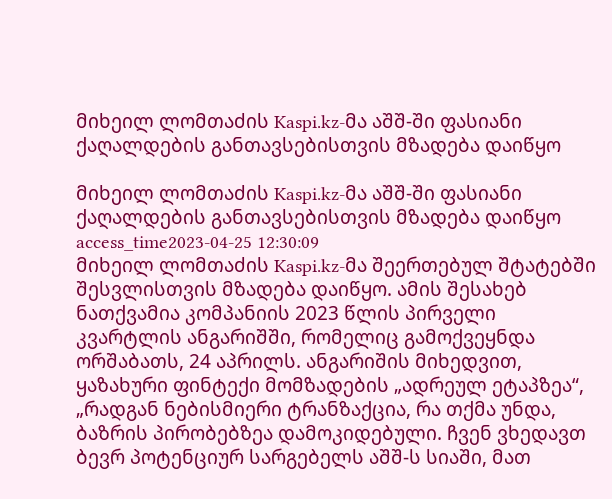მიხეილ ლომთაძის Kaspi.kz-მა აშშ-ში ფასიანი ქაღალდების განთავსებისთვის მზადება დაიწყო

მიხეილ ლომთაძის Kaspi.kz-მა აშშ-ში ფასიანი ქაღალდების განთავსებისთვის მზადება დაიწყო
access_time2023-04-25 12:30:09
მიხეილ ლომთაძის Kaspi.kz-მა შეერთებულ შტატებში შესვლისთვის მზადება დაიწყო. ამის შესახებ ნათქვამია კომპანიის 2023 წლის პირველი კვარტლის ანგარიშში, რომელიც გამოქვეყნდა ორშაბათს, 24 აპრილს. ანგარიშის მიხედვით, ყაზახური ფინტექი მომზადების „ადრეულ ეტაპზეა“, „რადგან ნებისმიერი ტრანზაქცია, რა თქმა უნდა, ბაზრის პირობებზეა დამოკიდებული. ჩვენ ვხედავთ ბევრ პოტენციურ სარგებელს აშშ-ს სიაში, მათ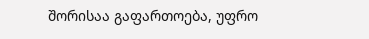შორისაა გაფართოება, უფრო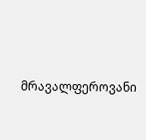მრავალფეროვანი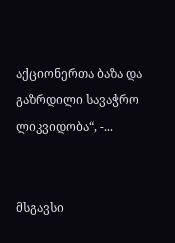აქციონერთა ბაზა და გაზრდილი სავაჭრო ლიკვიდობა“, -...


მსგავსი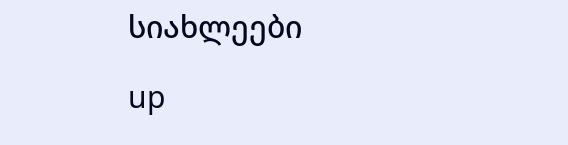სიახლეები

up